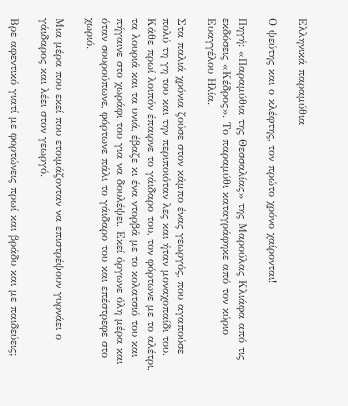Ελληνικά παραμύθια

Ο ψεύτης και ο κλέφτης, τον πρώτο χρόνο χαίρονται!

Πηγή: «Παραμύθια της Θεσσαλίας» της Μαρούλας Κλιάφα από τις εκδόσεις «Κέδρος». Το παραμύθι καταγράφηκε από τον κύριο Ευαγγέλου Ηλία.

Στα παλιά χρόνια ζούσε στον κάμπο ένας γεωργός, που αγαπούσε πολύ τη γη του και την περιποιόταν λες και ήταν μοναχοπαίδι του. Κάθε πρωί λοιπόν έπαιρνε το γάιδαρο του, τον φόρτωνε με το αλέτρι, τα λουριά και τα υνιά, έβαζε κι ένα ντορβά με το κολατσιό του και πήγαινε στο χωράφι του για να δουλέψει. Εκεί όργωνε όλη μέρα και όταν σουρούπωνε, φόρτωνε πάλι το γάιδαρο του και επέστρεφε στο χωριό.

Μια μέρα που εκεί που ετοιμάζονταν να επιστρέψουν γυρνάει ο γάιδαρος και λέει στον γεωργό.

Βρε αφεντικό γιατί με φορτώνεις πρωί και βράδυ και με παιδεύεις;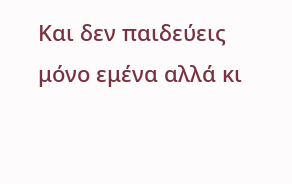Και δεν παιδεύεις μόνο εμένα αλλά κι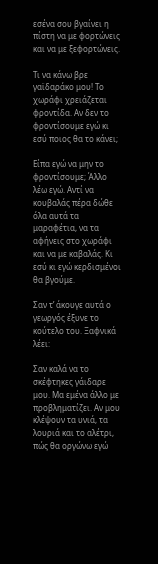εσένα σου βγαίνει η πίστη να με φορτώνεις και να με ξεφορτώνεις.

Τι να κάνω βρε γαϊδαράκο μου! Το χωράφι χρειάζεται φροντίδα. Αν δεν το φροντίσουμε εγώ κι εσύ ποιος θα το κάνει;

Είπα εγώ να μην το φροντίσουμε; Άλλο λέω εγώ. Αντί να κουβαλάς πέρα δώθε όλα αυτά τα μαραφέτια, να τα αφήνεις στο χωράφι και να με καβαλάς. Κι εσύ κι εγώ κερδισμένοι θα βγούμε.

Σαν τ’ άκουγε αυτά ο γεωργός έξυνε το κούτελο του. Ξαφνικά λέει:

Σαν καλά να το σκέφτηκες γάιδαρε μου. Μα εμένα άλλο με προβληματίζει. Αν μου κλέψουν τα υνιά, τα λουριά και το αλέτρι, πώς θα οργώνω εγώ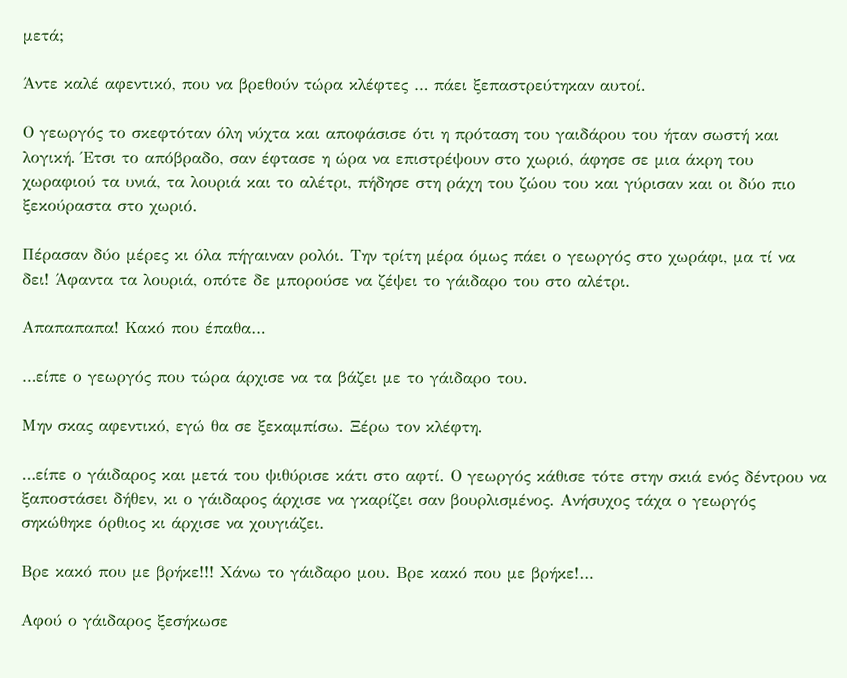μετά;

Άντε καλέ αφεντικό, που να βρεθούν τώρα κλέφτες … πάει ξεπαστρεύτηκαν αυτοί.

Ο γεωργός το σκεφτόταν όλη νύχτα και αποφάσισε ότι η πρόταση του γαιδάρου του ήταν σωστή και λογική. Έτσι το απόβραδο, σαν έφτασε η ώρα να επιστρέψουν στο χωριό, άφησε σε μια άκρη του χωραφιού τα υνιά, τα λουριά και το αλέτρι, πήδησε στη ράχη του ζώου του και γύρισαν και οι δύο πιο ξεκούραστα στο χωριό.

Πέρασαν δύο μέρες κι όλα πήγαιναν ρολόι. Την τρίτη μέρα όμως πάει ο γεωργός στο χωράφι, μα τί να δει! Άφαντα τα λουριά, οπότε δε μπορούσε να ζέψει το γάιδαρο του στο αλέτρι.

Απαπαπαπα! Κακό που έπαθα…

…είπε ο γεωργός που τώρα άρχισε να τα βάζει με το γάιδαρο του.

Μην σκας αφεντικό, εγώ θα σε ξεκαμπίσω. Ξέρω τον κλέφτη.

…είπε ο γάιδαρος και μετά του ψιθύρισε κάτι στο αφτί. Ο γεωργός κάθισε τότε στην σκιά ενός δέντρου να ξαποστάσει δήθεν, κι ο γάιδαρος άρχισε να γκαρίζει σαν βουρλισμένος. Ανήσυχος τάχα ο γεωργός σηκώθηκε όρθιος κι άρχισε να χουγιάζει.

Βρε κακό που με βρήκε!!! Χάνω το γάιδαρο μου. Βρε κακό που με βρήκε!…

Αφού ο γάιδαρος ξεσήκωσε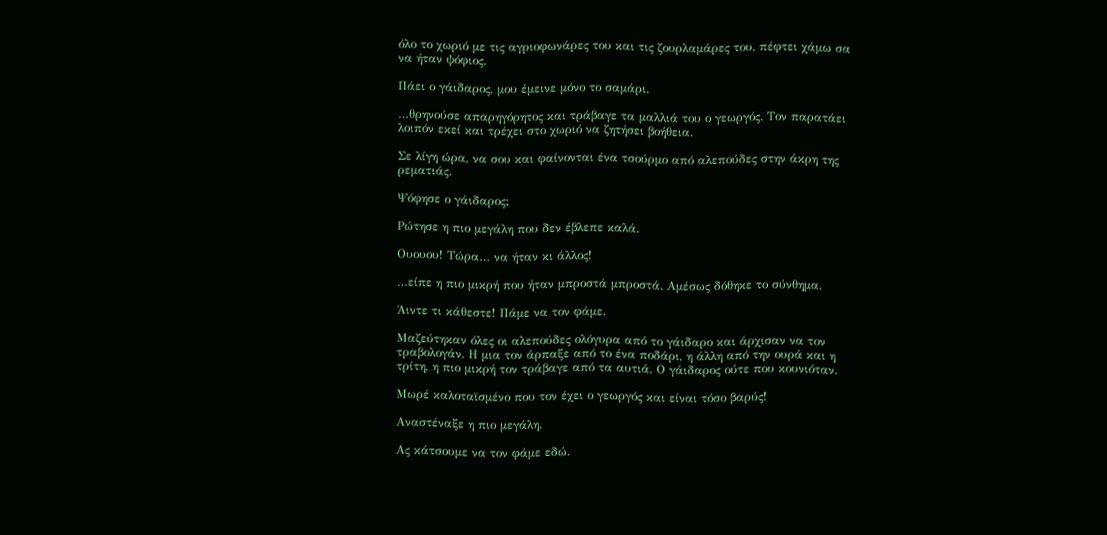όλο το χωριό με τις αγριοφωνάρες του και τις ζουρλαμάρες του, πέφτει χάμω σα να ήταν ψόφιος.

Πάει ο γάιδαρος, μου έμεινε μόνο το σαμάρι.

…θρηνούσε απαρηγόρητος και τράβαγε τα μαλλιά του ο γεωργός. Τον παρατάει λοιπόν εκεί και τρέχει στο χωριό να ζητήσει βοήθεια.

Σε λίγη ώρα, να σου και φαίνονται ένα τσούρμο από αλεπούδες στην άκρη της ρεματιάς.

Ψόφησε ο γάιδαρος;

Ρώτησε η πιο μεγάλη που δεν έβλεπε καλά.

Ουουου! Τώρα… να ήταν κι άλλος!

…είπε η πιο μικρή που ήταν μπροστά μπροστά. Αμέσως δόθηκε το σύνθημα.

Άιντε τι κάθεστε! Πάμε να τον φάμε.

Μαζεύτηκαν όλες οι αλεπούδες ολόγυρα από το γάιδαρο και άρχισαν να τον τραβολογάν. Η μια τον άρπαξε από το ένα ποδάρι, η άλλη από την ουρά και η τρίτη, η πιο μικρή τον τράβαγε από τα αυτιά. Ο γάιδαρος ούτε που κουνιόταν.

Μωρέ καλοταϊσμένο που τον έχει ο γεωργός και είναι τόσο βαρύς!

Αναστέναξε η πιο μεγάλη.

Ας κάτσουμε να τον φάμε εδώ.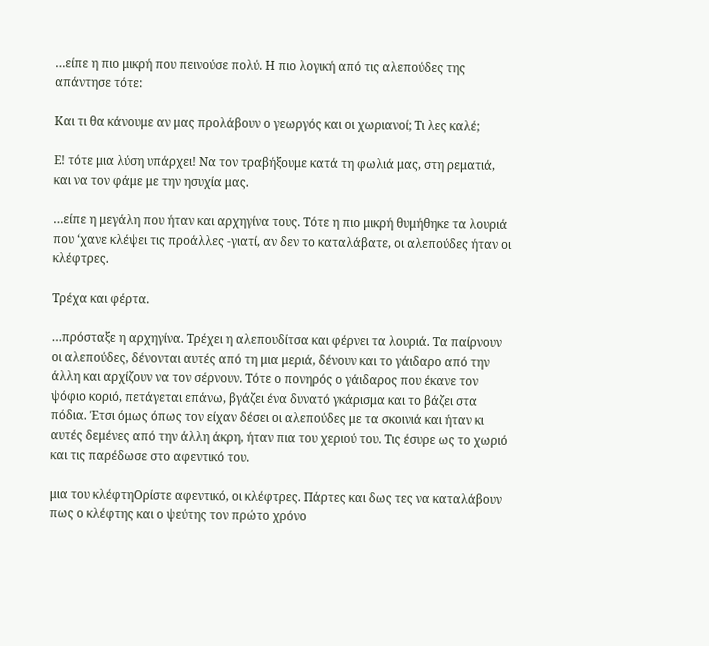…είπε η πιο μικρή που πεινούσε πολύ. Η πιο λογική από τις αλεπούδες της απάντησε τότε:

Και τι θα κάνουμε αν μας προλάβουν ο γεωργός και οι χωριανοί; Τι λες καλέ;

Ε! τότε μια λύση υπάρχει! Να τον τραβήξουμε κατά τη φωλιά μας, στη ρεματιά, και να τον φάμε με την ησυχία μας.

…είπε η μεγάλη που ήταν και αρχηγίνα τους. Τότε η πιο μικρή θυμήθηκε τα λουριά που ‘χανε κλέψει τις προάλλες -γιατί, αν δεν το καταλάβατε, οι αλεπούδες ήταν οι κλέφτρες.

Τρέχα και φέρτα.

…πρόσταξε η αρχηγίνα. Τρέχει η αλεπουδίτσα και φέρνει τα λουριά. Τα παίρνουν οι αλεπούδες, δένονται αυτές από τη μια μεριά, δένουν και το γάιδαρο από την άλλη και αρχίζουν να τον σέρνουν. Τότε ο πονηρός ο γάιδαρος που έκανε τον ψόφιο κοριό, πετάγεται επάνω, βγάζει ένα δυνατό γκάρισμα και το βάζει στα πόδια. Έτσι όμως όπως τον είχαν δέσει οι αλεπούδες με τα σκοινιά και ήταν κι αυτές δεμένες από την άλλη άκρη, ήταν πια του χεριού του. Τις έσυρε ως το χωριό και τις παρέδωσε στο αφεντικό του.

μια του κλέφτηΟρίστε αφεντικό, οι κλέφτρες. Πάρτες και δως τες να καταλάβουν πως ο κλέφτης και ο ψεύτης τον πρώτο χρόνο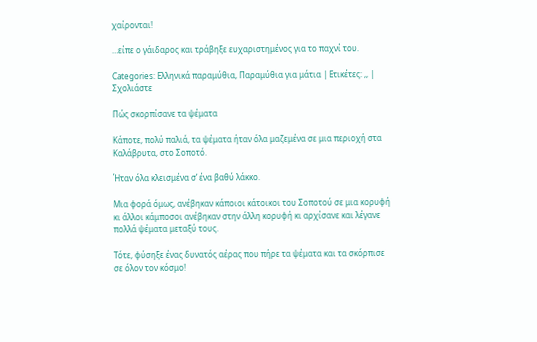χαίρονται!

…είπε ο γάιδαρος και τράβηξε ευχαριστημένος για το παχνί του.

Categories: Ελληνικά παραμύθια, Παραμύθια για μάτια | Ετικέτες: ,, | Σχολιάστε

Πώς σκορπίσανε τα ψέματα

Κάποτε, πολύ παλιά, τα ψέματα ήταν όλα μαζεμένα σε μια περιοχή στα Καλάβρυτα, στο Σοποτό.

Ήταν όλα κλεισμένα σ’ ένα βαθύ λάκκο.

Μια φορά όμως, ανέβηκαν κάποιοι κάτοικοι του Σοποτού σε μια κορυφή κι άλλοι κάμποσοι ανέβηκαν στην άλλη κορυφή κι αρχίσανε και λέγανε πολλά ψέματα μεταξύ τους.

Τότε, φύσηξε ένας δυνατός αέρας που πήρε τα ψέματα και τα σκόρπισε σε όλον τον κόσμο!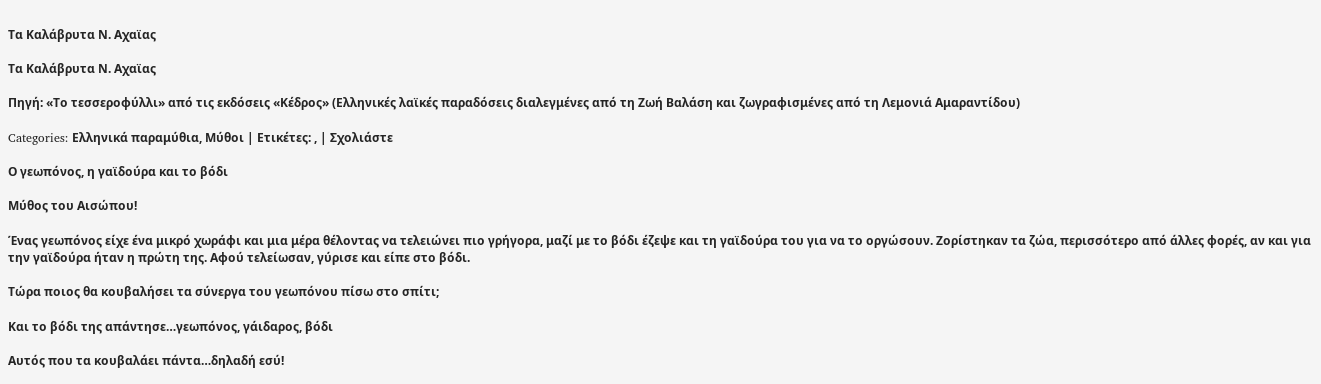Τα Καλάβρυτα Ν. Αχαϊας

Τα Καλάβρυτα Ν. Αχαϊας

Πηγή: «Το τεσσεροφύλλι» από τις εκδόσεις «Κέδρος» (Ελληνικές λαϊκές παραδόσεις διαλεγμένες από τη Ζωή Βαλάση και ζωγραφισμένες από τη Λεμονιά Αμαραντίδου)

Categories: Ελληνικά παραμύθια, Μύθοι | Ετικέτες: , | Σχολιάστε

Ο γεωπόνος, η γαϊδούρα και το βόδι

Μύθος του Αισώπου!

Ένας γεωπόνος είχε ένα μικρό χωράφι και μια μέρα θέλοντας να τελειώνει πιο γρήγορα, μαζί με το βόδι έζεψε και τη γαϊδούρα του για να το οργώσουν. Ζορίστηκαν τα ζώα, περισσότερο από άλλες φορές, αν και για την γαϊδούρα ήταν η πρώτη της. Αφού τελείωσαν, γύρισε και είπε στο βόδι.

Τώρα ποιος θα κουβαλήσει τα σύνεργα του γεωπόνου πίσω στο σπίτι;

Και το βόδι της απάντησε…γεωπόνος, γάιδαρος, βόδι

Αυτός που τα κουβαλάει πάντα…δηλαδή εσύ!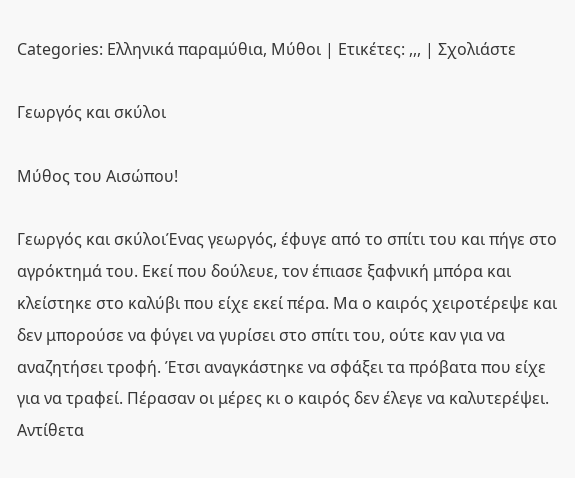Categories: Ελληνικά παραμύθια, Μύθοι | Ετικέτες: ,,, | Σχολιάστε

Γεωργός και σκύλοι

Μύθος του Αισώπου!

Γεωργός και σκύλοιΈνας γεωργός, έφυγε από το σπίτι του και πήγε στο αγρόκτημά του. Εκεί που δούλευε, τον έπιασε ξαφνική μπόρα και κλείστηκε στο καλύβι που είχε εκεί πέρα. Μα ο καιρός χειροτέρεψε και δεν μπορούσε να φύγει να γυρίσει στο σπίτι του, ούτε καν για να αναζητήσει τροφή. Έτσι αναγκάστηκε να σφάξει τα πρόβατα που είχε για να τραφεί. Πέρασαν οι μέρες κι ο καιρός δεν έλεγε να καλυτερέψει. Αντίθετα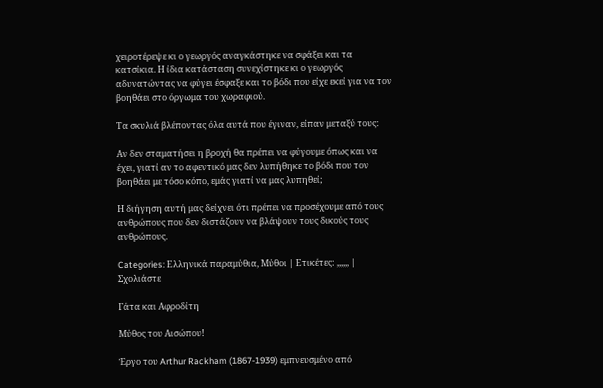χειροτέρεψε κι ο γεωργός αναγκάστηκε να σφάξει και τα κατσίκια. Η ίδια κατάσταση συνεχίστηκε κι ο γεωργός αδυνατώντας να φύγει έσφαξε και το βόδι που είχε εκεί για να τον βοηθάει στο όργωμα του χωραφιού.

Τα σκυλιά βλέποντας όλα αυτά που έγιναν, είπαν μεταξύ τους:

Αν δεν σταματήσει η βροχή θα πρέπει να φύγουμε όπως και να έχει, γιατί αν το αφεντικό μας δεν λυπήθηκε το βόδι που τον βοηθάει με τόσο κόπο, εμάς γιατί να μας λυπηθεί;

Η διήγηση αυτή μας δείχνει ότι πρέπει να προσέχουμε από τους ανθρώπους που δεν διστάζουν να βλάψουν τους δικούς τους ανθρώπους.

Categories: Ελληνικά παραμύθια, Μύθοι | Ετικέτες: ,,,,,, | Σχολιάστε

Γάτα και Αφροδίτη

Μύθος του Αισώπου!

Έργο του Arthur Rackham (1867-1939) εμπνευσμένο από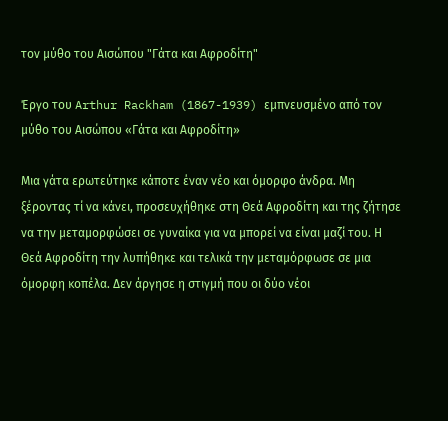τον μύθο του Αισώπου "Γάτα και Αφροδίτη"

Έργο του Arthur Rackham (1867-1939) εμπνευσμένο από τον μύθο του Αισώπου «Γάτα και Αφροδίτη»

Μια γάτα ερωτεύτηκε κάποτε έναν νέο και όμορφο άνδρα. Μη ξέροντας τί να κάνει, προσευχήθηκε στη Θεά Αφροδίτη και της ζήτησε να την μεταμορφώσει σε γυναίκα για να μπορεί να είναι μαζί του. Η Θεά Αφροδίτη την λυπήθηκε και τελικά την μεταμόρφωσε σε μια όμορφη κοπέλα. Δεν άργησε η στιγμή που οι δύο νέοι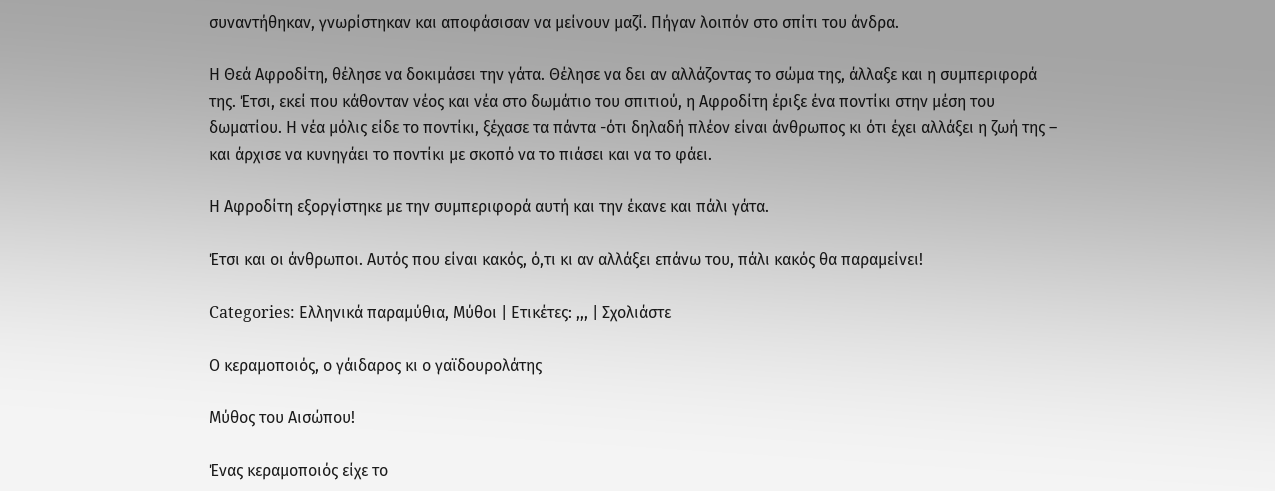συναντήθηκαν, γνωρίστηκαν και αποφάσισαν να μείνουν μαζί. Πήγαν λοιπόν στο σπίτι του άνδρα.

Η Θεά Αφροδίτη, θέλησε να δοκιμάσει την γάτα. Θέλησε να δει αν αλλάζοντας το σώμα της, άλλαξε και η συμπεριφορά της. Έτσι, εκεί που κάθονταν νέος και νέα στο δωμάτιο του σπιτιού, η Αφροδίτη έριξε ένα ποντίκι στην μέση του δωματίου. Η νέα μόλις είδε το ποντίκι, ξέχασε τα πάντα -ότι δηλαδή πλέον είναι άνθρωπος κι ότι έχει αλλάξει η ζωή της – και άρχισε να κυνηγάει το ποντίκι με σκοπό να το πιάσει και να το φάει.

Η Αφροδίτη εξοργίστηκε με την συμπεριφορά αυτή και την έκανε και πάλι γάτα.

Έτσι και οι άνθρωποι. Αυτός που είναι κακός, ό,τι κι αν αλλάξει επάνω του, πάλι κακός θα παραμείνει!

Categories: Ελληνικά παραμύθια, Μύθοι | Ετικέτες: ,,, | Σχολιάστε

Ο κεραμοποιός, ο γάιδαρος κι ο γαϊδουρολάτης

Μύθος του Αισώπου!

Ένας κεραμοποιός είχε το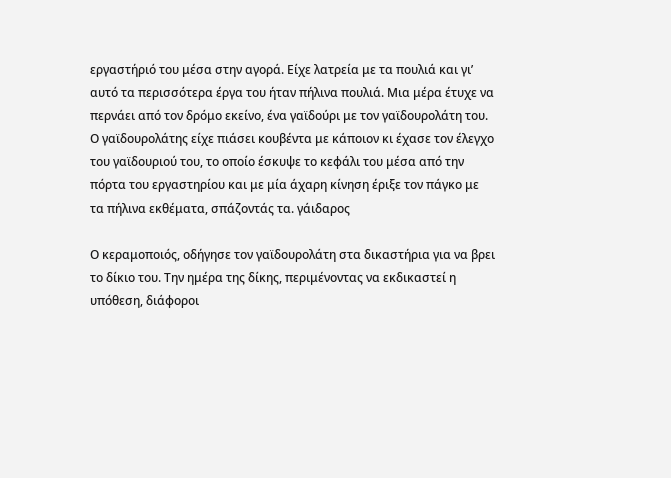εργαστήριό του μέσα στην αγορά. Είχε λατρεία με τα πουλιά και γι’ αυτό τα περισσότερα έργα του ήταν πήλινα πουλιά. Μια μέρα έτυχε να περνάει από τον δρόμο εκείνο, ένα γαϊδούρι με τον γαϊδουρολάτη του. Ο γαϊδουρολάτης είχε πιάσει κουβέντα με κάποιον κι έχασε τον έλεγχο του γαϊδουριού του, το οποίο έσκυψε το κεφάλι του μέσα από την πόρτα του εργαστηρίου και με μία άχαρη κίνηση έριξε τον πάγκο με τα πήλινα εκθέματα, σπάζοντάς τα. γάιδαρος

Ο κεραμοποιός, οδήγησε τον γαϊδουρολάτη στα δικαστήρια για να βρει το δίκιο του. Την ημέρα της δίκης, περιμένοντας να εκδικαστεί η υπόθεση, διάφοροι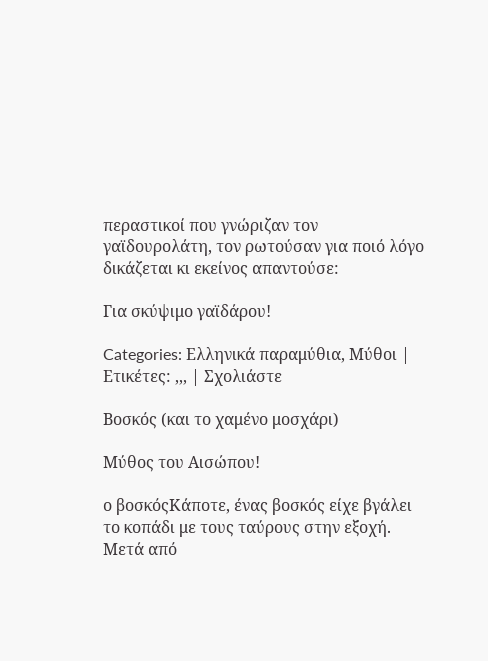περαστικοί που γνώριζαν τον γαϊδουρολάτη, τον ρωτούσαν για ποιό λόγο δικάζεται κι εκείνος απαντούσε:

Για σκύψιμο γαϊδάρου!

Categories: Ελληνικά παραμύθια, Μύθοι | Ετικέτες: ,,, | Σχολιάστε

Βοσκός (και το χαμένο μοσχάρι)

Μύθος του Αισώπου!

ο βοσκόςΚάποτε, ένας βοσκός είχε βγάλει το κοπάδι με τους ταύρους στην εξοχή. Μετά από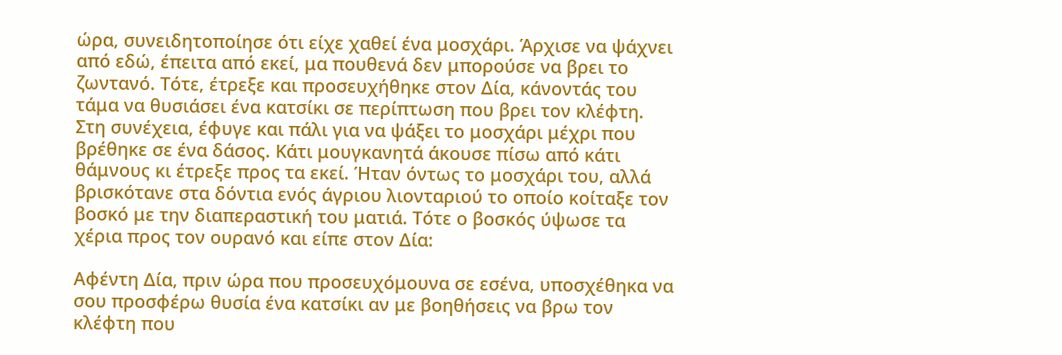ώρα, συνειδητοποίησε ότι είχε χαθεί ένα μοσχάρι. Άρχισε να ψάχνει από εδώ, έπειτα από εκεί, μα πουθενά δεν μπορούσε να βρει το ζωντανό. Τότε, έτρεξε και προσευχήθηκε στον Δία, κάνοντάς του τάμα να θυσιάσει ένα κατσίκι σε περίπτωση που βρει τον κλέφτη. Στη συνέχεια, έφυγε και πάλι για να ψάξει το μοσχάρι μέχρι που βρέθηκε σε ένα δάσος. Κάτι μουγκανητά άκουσε πίσω από κάτι θάμνους κι έτρεξε προς τα εκεί. Ήταν όντως το μοσχάρι του, αλλά βρισκότανε στα δόντια ενός άγριου λιονταριού το οποίο κοίταξε τον βοσκό με την διαπεραστική του ματιά. Τότε ο βοσκός ύψωσε τα χέρια προς τον ουρανό και είπε στον Δία:

Αφέντη Δία, πριν ώρα που προσευχόμουνα σε εσένα, υποσχέθηκα να σου προσφέρω θυσία ένα κατσίκι αν με βοηθήσεις να βρω τον κλέφτη που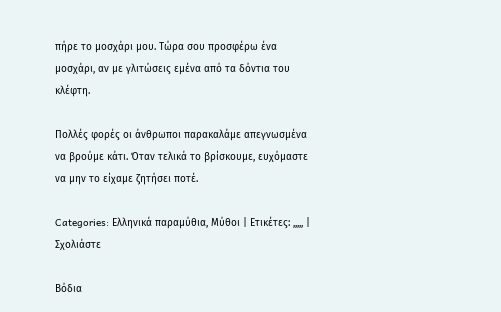πήρε το μοσχάρι μου. Τώρα σου προσφέρω ένα μοσχάρι, αν με γλιτώσεις εμένα από τα δόντια του κλέφτη.

Πολλές φορές οι άνθρωποι παρακαλάμε απεγνωσμένα να βρούμε κάτι. Όταν τελικά το βρίσκουμε, ευχόμαστε να μην το είχαμε ζητήσει ποτέ.

Categories: Ελληνικά παραμύθια, Μύθοι | Ετικέτες: ,,,,, | Σχολιάστε

Βόδια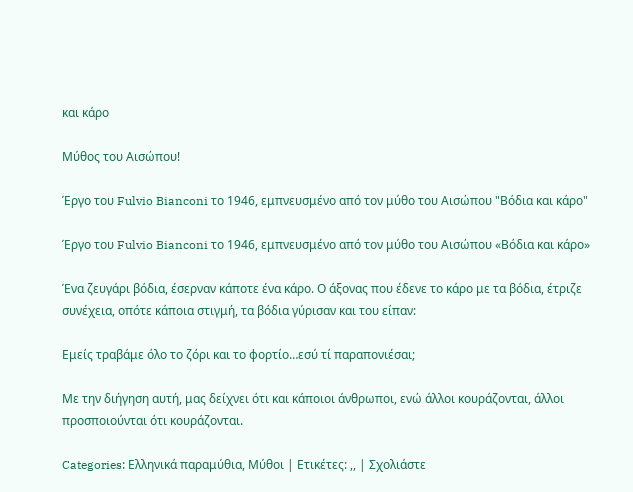και κάρο

Μύθος του Αισώπου!

Έργο του Fulvio Bianconi το 1946, εμπνευσμένο από τον μύθο του Αισώπου "Βόδια και κάρο"

Έργο του Fulvio Bianconi το 1946, εμπνευσμένο από τον μύθο του Αισώπου «Βόδια και κάρο»

Ένα ζευγάρι βόδια, έσερναν κάποτε ένα κάρο. Ο άξονας που έδενε το κάρο με τα βόδια, έτριζε συνέχεια, οπότε κάποια στιγμή, τα βόδια γύρισαν και του είπαν:

Εμείς τραβάμε όλο το ζόρι και το φορτίο…εσύ τί παραπονιέσαι;

Με την διήγηση αυτή, μας δείχνει ότι και κάποιοι άνθρωποι, ενώ άλλοι κουράζονται, άλλοι προσποιούνται ότι κουράζονται.

Categories: Ελληνικά παραμύθια, Μύθοι | Ετικέτες: ,, | Σχολιάστε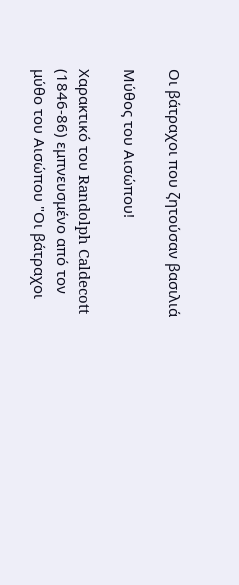Οι βάτραχοι που ζητούσαν βασιλιά

Μύθος του Αισώπου!

Χαρακτικό του Randolph Caldecott (1846-86) εμπνευσμένο από τον μύθο του Αισώπου "Οι βάτραχοι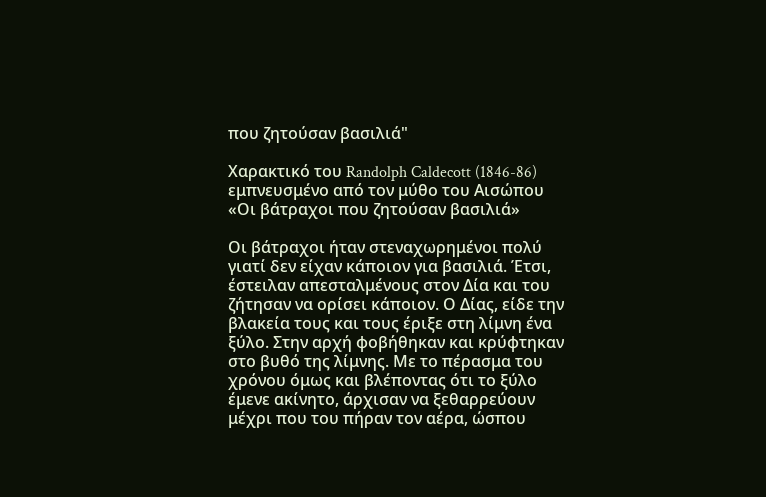που ζητούσαν βασιλιά"

Χαρακτικό του Randolph Caldecott (1846-86) εμπνευσμένο από τον μύθο του Αισώπου «Οι βάτραχοι που ζητούσαν βασιλιά»

Οι βάτραχοι ήταν στεναχωρημένοι πολύ γιατί δεν είχαν κάποιον για βασιλιά. Έτσι, έστειλαν απεσταλμένους στον Δία και του ζήτησαν να ορίσει κάποιον. Ο Δίας, είδε την βλακεία τους και τους έριξε στη λίμνη ένα ξύλο. Στην αρχή φοβήθηκαν και κρύφτηκαν στο βυθό της λίμνης. Με το πέρασμα του χρόνου όμως και βλέποντας ότι το ξύλο έμενε ακίνητο, άρχισαν να ξεθαρρεύουν μέχρι που του πήραν τον αέρα, ώσπου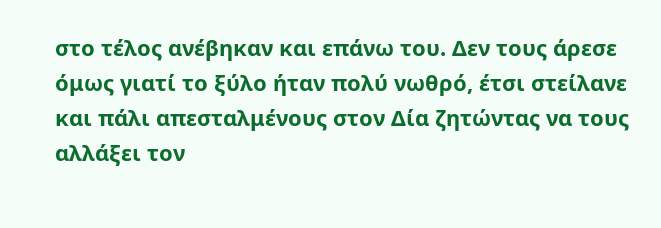στο τέλος ανέβηκαν και επάνω του. Δεν τους άρεσε όμως γιατί το ξύλο ήταν πολύ νωθρό, έτσι στείλανε και πάλι απεσταλμένους στον Δία ζητώντας να τους αλλάξει τον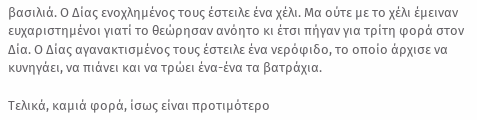βασιλιά. Ο Δίας ενοχλημένος τους έστειλε ένα χέλι. Μα ούτε με το χέλι έμειναν ευχαριστημένοι γιατί το θεώρησαν ανόητο κι έτσι πήγαν για τρίτη φορά στον Δία. Ο Δίας αγανακτισμένος τους έστειλε ένα νερόφιδο, το οποίο άρχισε να κυνηγάει, να πιάνει και να τρώει ένα-ένα τα βατράχια.

Τελικά, καμιά φορά, ίσως είναι προτιμότερο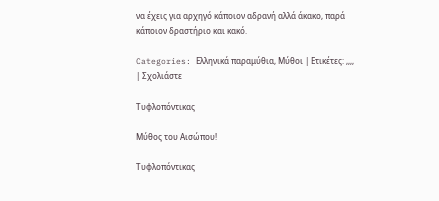να έχεις για αρχηγό κάποιον αδρανή αλλά άκακο, παρά κάποιον δραστήριο και κακό.

Categories: Ελληνικά παραμύθια, Μύθοι | Ετικέτες: ,,,, | Σχολιάστε

Τυφλοπόντικας

Μύθος του Αισώπου!

Τυφλοπόντικας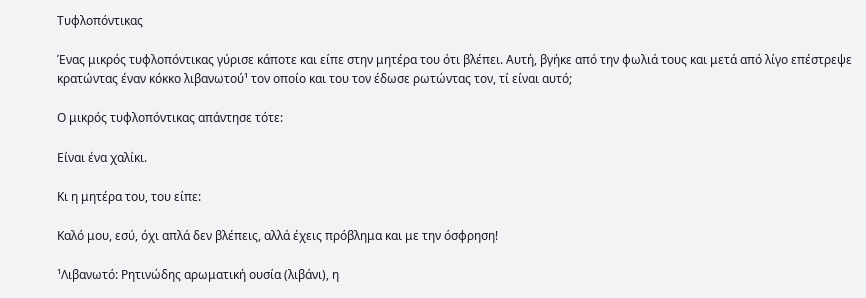Τυφλοπόντικας

Ένας μικρός τυφλοπόντικας γύρισε κάποτε και είπε στην μητέρα του ότι βλέπει. Αυτή, βγήκε από την φωλιά τους και μετά από λίγο επέστρεψε κρατώντας έναν κόκκο λιβανωτού¹ τον οποίο και του τον έδωσε ρωτώντας τον, τί είναι αυτό;

Ο μικρός τυφλοπόντικας απάντησε τότε:

Είναι ένα χαλίκι.

Κι η μητέρα του, του είπε:

Καλό μου, εσύ, όχι απλά δεν βλέπεις, αλλά έχεις πρόβλημα και με την όσφρηση!

¹Λιβανωτό: Ρητινώδης αρωματική ουσία (λιβάνι), η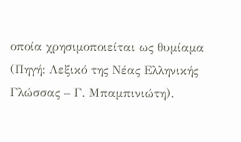οποία χρησιμοποιείται ως θυμίαμα (Πηγή: Λεξικό της Νέας Ελληνικής Γλώσσας – Γ. Μπαμπινιώτη).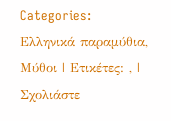Categories: Ελληνικά παραμύθια, Μύθοι | Ετικέτες: , | Σχολιάστε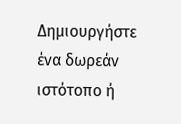Δημιουργήστε ένα δωρεάν ιστότοπο ή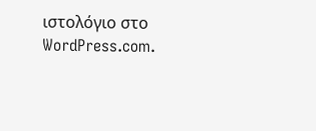ιστολόγιο στο WordPress.com.